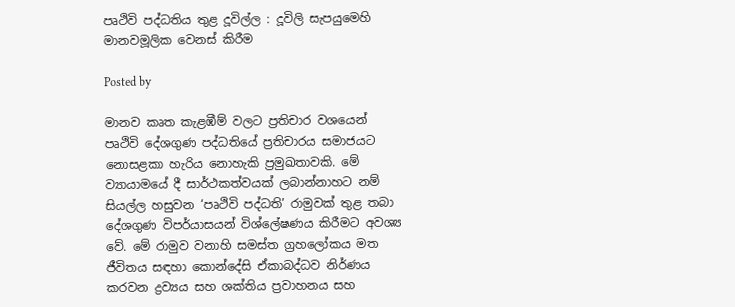පෘථිවි පද්ධතිය තුළ දූවිල්ල : දූවිලි සැපයුමෙහි මානවමූලික වෙනස් කිරීම

Posted by

මානව කෘත කැළඹීම් වලට ප්‍රතිචාර වශයෙන් පෘථිවි දේශගුණ පද්ධතියේ ප්‍රතිචාරය සමාජයට නොසළකා හැරිය නොහැකි ප්‍රමුඛතාවකි. මේ ව්‍යායාමයේ දී සාර්ථකත්වයක් ලබාන්නාහට නම් සියල්ල හසුවන ‘පෘථිවි පද්ධති’ රාමුවක් තුළ තබා දේශගුණ විපර්යාසයන් විශ්ලේෂණය කිරීමට අවශ්‍ය වේ. මේ රාමුව වනාහි සමස්ත ග්‍රහලෝකය මත ජීවිතය සඳහා කොන්දේසි ඒකාබද්ධව නිර්ණය කරවන ද්‍රව්‍යය සහ ශක්තිය ප්‍රවාහනය සහ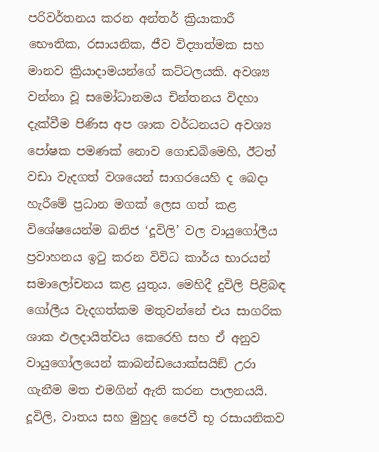පරිවර්තනය කරන අන්තර් ක්‍රියාකාරී භෞතික, රසායනික, ජීව විද්‍යාත්මක සහ මානව ක්‍රියාදාමයන්ගේ කට්ටලයකි. අවශ්‍ය වන්නා වූ සමෝධානමය චින්තනය විදහා දැක්වීම පිණිස අප ශාක වර්ධනයට අවශ්‍ය පෝෂක පමණක් නොව ගොඩබිමෙහි, ඊටත් වඩා වැදගත් වශයෙන් සාගරයෙහි ද බෙදා හැරීමේ ප්‍රධාන මගක් ලෙස ගත් කළ විශේෂයෙන්ම ඛනිජ ‘දූවිලි’ වල වායුගෝලීය ප්‍රවාහනය ඉටු කරන විවිධ කාර්ය භාරයන් සමාලෝචනය කළ යුතුය. මෙහිදී දුවිලි පිළිබඳ ගෝලීය වැදගත්කම මතුවන්නේ එය සාගරික ශාක ඵලදායිත්වය කෙරෙහි සහ ඒ අනුව වායුගෝලයෙන් කාබන්ඩයොක්සයිඞ් උරා ගැනීම මත එමගින් ඇති කරන පාලනයයි. දූවිලි, වාතය සහ මුහුද ජෛවී භූ රසායනිකව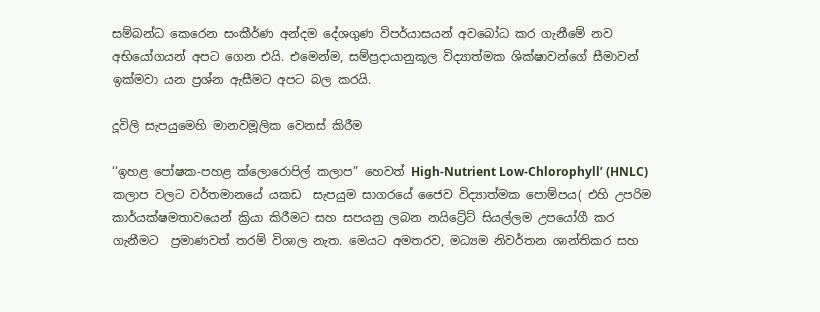සම්බන්ධ කෙරෙන සංකීර්ණ අන්දම දේශගුණ විපර්යාසයන් අවබෝධ කර ගැනීමේ නව අභියෝගයන් අපට ගෙන එයි. එමෙන්ම, සම්ප්‍රදායානුකූල විද්‍යාත්මක ශික්ෂාවන්ගේ සීමාවන් ඉක්මවා යන ප්‍රශ්න ඇසීමට අපට බල කරයි.

දූවිලි සැපයුමෙහි මානවමූලික වෙනස් කිරීම

‘‘ඉහළ පෝෂක-පහළ ක්ලොරොපිල් කලාප” හෙවත් High-Nutrient Low-Chlorophyll’ (HNLC) කලාප වලට වර්තමානයේ යකඩ  සැපයුම සාගරයේ ජෛව විද්‍යාත්මක පොම්පය( එහි උපරිම කාර්යක්ෂමතාවයෙන් ක්‍රියා කිරීමට සහ සපයනු ලබන නයිට්‍රේට් සියල්ලම උපයෝගී කර ගැනීමට  ප්‍රමාණවත් තරම් විශාල නැත. මෙයට අමතරව, මධ්‍යම නිවර්තන ශාන්තිකර සහ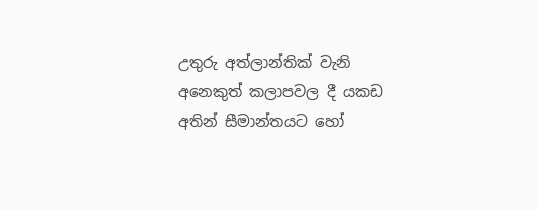උතුරු අත්ලාන්තික් වැනි අනෙකුත් කලාපවල දී යකඩ අතින් සීමාන්තයට හෝ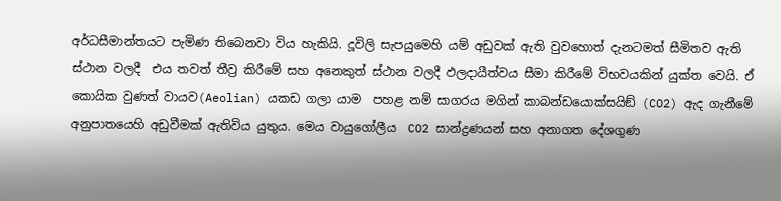අර්ධසීමාන්තයට පැමිණ තිබෙනවා විය හැකියි. දූවිලි සැපයුමෙහි යම් අඩුවක් ඇති වුවහොත් දැනටමත් සීමිතව ඇති ස්ථාන වලදී  එය තවත් තීව්‍ර කිරීමේ සහ අනෙකුත් ස්ථාන වලදී ඵලදායීත්වය සීමා කිරීමේ විභවයකින් යුක්ත වෙයි. ඒ කොයික වුණත් වායව(Aeolian) යකඩ ගලා යාම  පහළ නම් සාගරය මගින් කාබන්ඩයොක්සයිඞ් (CO2) ඇද ගැනීමේ අනුපාතයෙහි අඩුවීමක් ඇතිවිය යුතුය. මෙය වායුගෝලීය  CO2 සාන්ද්‍රණයන් සහ අනාගත දේශගුණ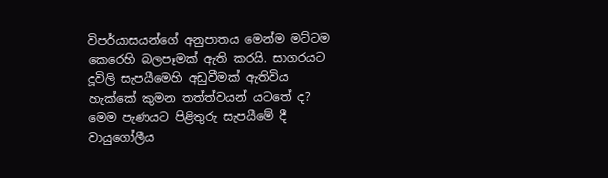විපර්යාසයන්ගේ අනුපාතය මෙන්ම මට්ටම කෙරෙහි බලපෑමක් ඇති කරයි. සාගරයට දූවිලි සැපයීමෙහි අඩුවීමක් ඇතිවිය හැක්කේ කුමන තත්ත්වයන් යටතේ ද? මෙම පැණයට පිළිතුරු සැපයීමේ දී වායුගෝලීය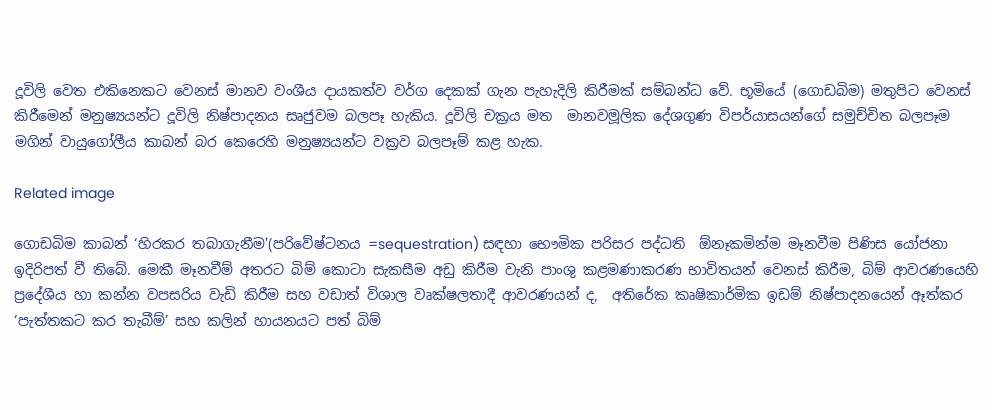දූවිලි වෙත එකිනෙකට වෙනස් මානව වංශීය දායකත්ව වර්ග දෙකක් ගැන පැහැදිලි කිරීමක් සම්බන්ධ වේ. භූමියේ (ගොඩබිම) මතුපිට වෙනස් කිරීමෙන් මනුෂ්‍යයන්ට දූවිලි නිෂ්පාදනය සෘජුවම බලපෑ හැකිය. දූවිලි චක්‍රය මත  මානවමූලික දේශගුණ විපර්යාසයන්ගේ සමුච්චිත බලපෑම මගින් වායුගෝලීය කාබන් බර කෙරෙහි මනුෂ්‍යයන්ට වක්‍රව බලපෑම් කළ හැක.

Related image

ගොඩබිම කාබන් ‘හිරකර තබාගැනීම'(පරිවේෂ්ටනය =sequestration) සඳහා භෞමික පරිසර පද්ධති  ඕනෑකමින්ම මෑනවීම පිණිස යෝජනා ඉදිරිපත් වී තිබේ. මෙකී මෑනවීම් අතරට බිම් කොටා සැකසීම අඩු කිරීම වැනි පාංශු කළමණාකරණ භාවිතයන් වෙනස් කිරීම, බිම් ආවරණයෙහි ප්‍රදේශීය හා කන්න වපසරිය වැඩි කිරීම සහ වඩාත් විශාල වෘක්ෂලතාදී ආවරණයන් ද,  අතිරේක කෘෂිකාර්මික ඉඩම් නිෂ්පාදනයෙන් ඈත්කර ‘පැත්තකට කර තැබීම්’ සහ කලින් හායනයට පත් බිම්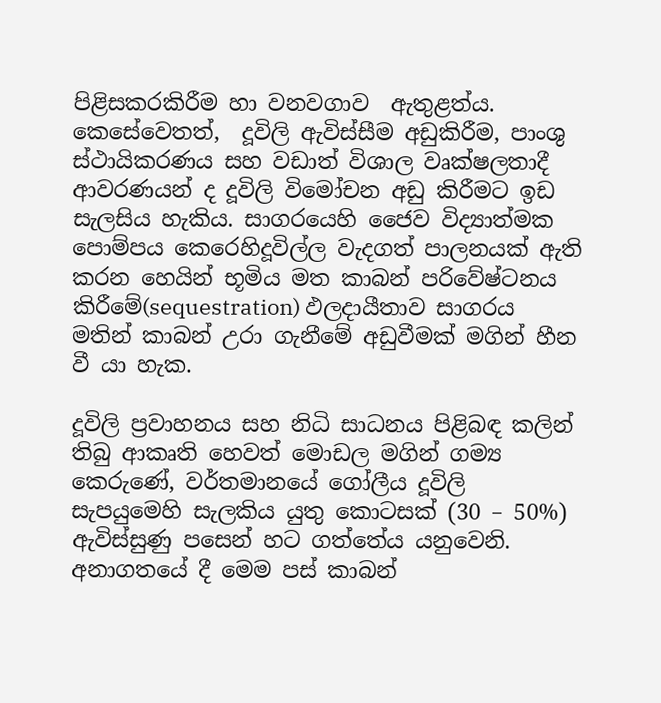පිළිසකරකිරීම හා වනවගාව  ඇතුළත්ය. කෙසේවෙතත්,  දූවිලි ඇවිස්සීම අඩුකිරීම, පාංශු ස්ථායිකරණය සහ වඩාත් විශාල වෘක්ෂලතාදී ආවරණයන් ද දූවිලි විමෝචන අඩු කිරීමට ඉඩ සැලසිය හැකිය. සාගරයෙහි ජෛව විද්‍යාත්මක පොම්පය කෙරෙහිදූවිල්ල වැදගත් පාලනයක් ඇති කරන හෙයින් භූමිය මත කාබන් පරිවේෂ්ටනය කිරීමේ(sequestration) ඵලදායීතාව සාගරය මතින් කාබන් උරා ගැනීමේ අඩුවීමක් මගින් හීන වී යා හැක.

දූවිලි ප්‍රවාහනය සහ නිධි සාධනය පිළිබඳ කලින් තිබු ආකෘති හෙවත් මොඩල මගින් ගම්‍ය කෙරුණේ, වර්තමානයේ ගෝලීය දූවිලි සැපයුමෙහි සැලකිය යුතු කොටසක් (30 – 50%) ඇවිස්සුණු පසෙන් හට ගත්තේය යනුවෙනි. අනාගතයේ දී මෙම පස් කාබන්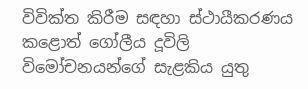විවික්ත කිරීම සඳහා ස්ථායීකරණය කළොත් ගෝලීය දූවිලි විමෝචනයන්ගේ සැළකිය යුතු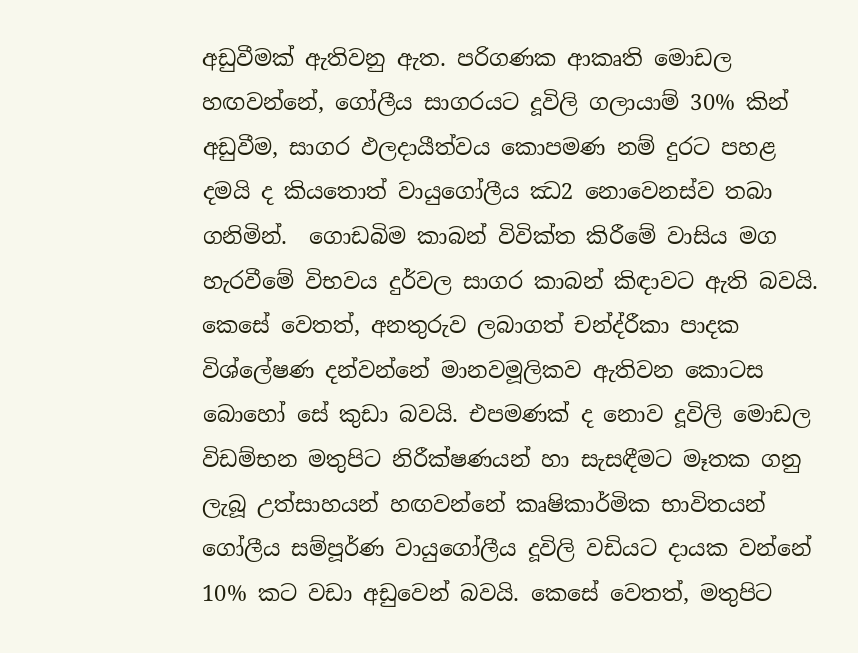අඩුවීමක් ඇතිවනු ඇත. පරිගණක ආකෘති මොඩල හඟවන්නේ, ගෝලීය සාගරයට දූවිලි ගලායාම් 30% කින් අඩුවීම, සාගර ඵලදායීත්වය කොපමණ නම් දුරට පහළ දමයි ද කියතොත් වායුගෝලීය ඣ2 නොවෙනස්ව තබා ගනිමින්.  ගොඩබිම කාබන් විවික්ත කිරීමේ වාසිය මග හැරවීමේ විභවය දුර්වල සාගර කාබන් කිඳාවට ඇති බවයි. කෙසේ වෙතත්, අනතුරුව ලබාගත් චන්ද්රීකා පාදක විශ්ලේෂණ දන්වන්නේ මානවමූලිකව ඇතිවන කොටස බොහෝ සේ කුඩා බවයි. එපමණක් ද නොව දූවිලි මොඩල විඩම්භන මතුපිට නිරීක්ෂණයන් හා සැසඳීමට මෑතක ගනු ලැබූ උත්සාහයන් හඟවන්නේ කෘෂිකාර්මික භාවිතයන් ගෝලීය සම්පූර්ණ වායුගෝලීය දූවිලි වඩියට දායක වන්නේ 10% කට වඩා අඩුවෙන් බවයි. කෙසේ වෙතත්, මතුපිට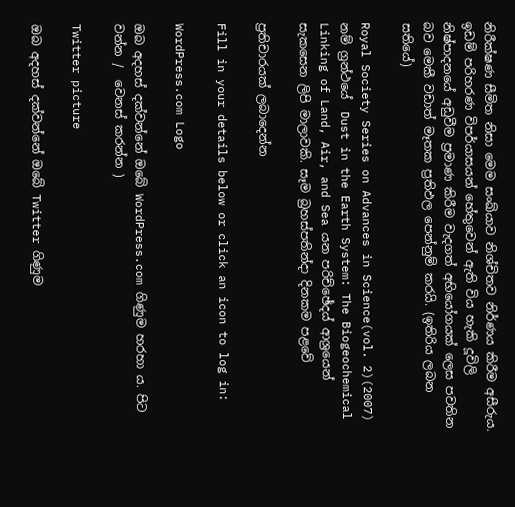නිරීක්ෂණ සීමිත නිසා මෙම සංඛ්යාව නිශ්චිතව නිර්ණය කිරීම අසීරුය. ඉඩම් පරිහරණ විපර්යාසයන් හේතුවෙන් ඇති විය හැකි දූවිලි නිෂ්පාදනයේ අඩුවීම ප්‍රමාණ කිරීම වැදගත් අභියෝගයක් ලෙස පවතින බව මෙකී වඩාත් මෑතක ප්‍රතිඵල පෙන්නුම් කරයි. (ඉතිරිය ලබන සතියේ)

Royal Society Series on Advances in Science(vol. 2)(2007)  නම් ග්‍රන්ථයේ  Dust in the Earth System: The Biogeochemical Linking of Land, Air, and Sea යන පරිච්ඡේදය් ආශ්‍රයෙන්  සැකසෙන ලිපි මාලාවකි. සෑම බ්‍රහස්පතින්දා දිනකම පළවේ

ප්‍රතිචාරයක් ලබාදෙන්න

Fill in your details below or click an icon to log in:

WordPress.com Logo

ඔබ අදහස් දක්වන්නේ ඔබේ WordPress.com ගිණුම හරහා ය. පිට වන්න /  වෙනස් කරන්න )

Twitter picture

ඔබ අදහස් දක්වන්නේ ඔබේ Twitter ගිණුම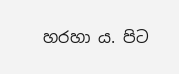හරහා ය. පිට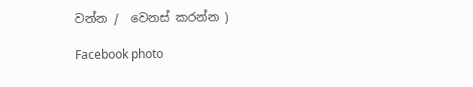වන්න /  වෙනස් කරන්න )

Facebook photo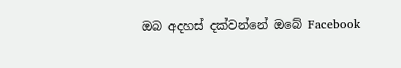ඔබ අදහස් දක්වන්නේ ඔබේ Facebook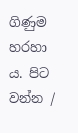ගිණුම හරහා ය. පිට වන්න /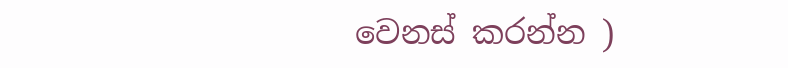වෙනස් කරන්න )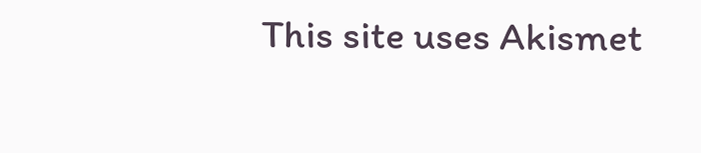This site uses Akismet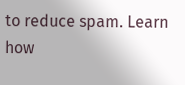to reduce spam. Learn how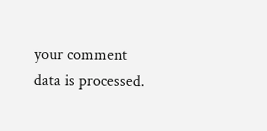your comment data is processed.